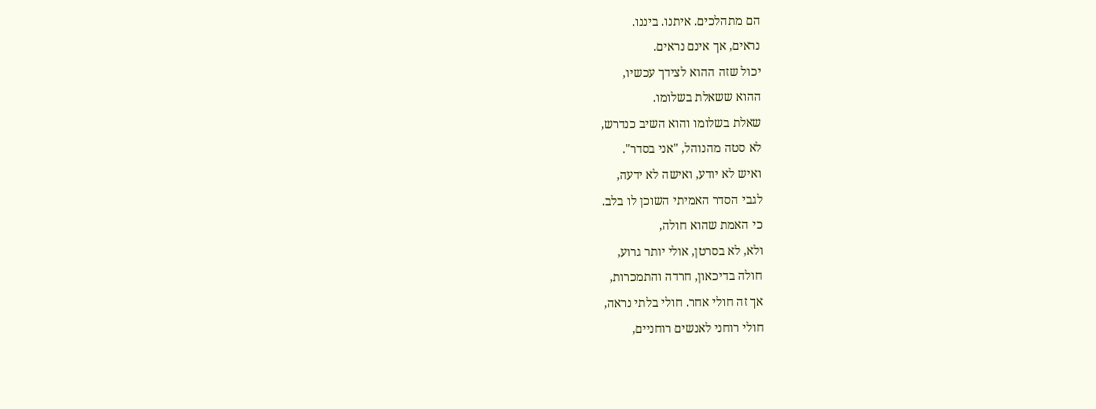הם מתהלכים. איתנו. ביננו.
נראים, אך אינם נראים.
יכול שזה ההוא לצידך עכשיו,
ההוא ששאלת בשלומו.
שאלת בשלומו והוא השיב כנדרש,
לא סטה מהנוהל, "אני בסדר".
ואיש לא יודע, ואישה לא ידעה,
לגבי הסדר האמיתי השוכן לו בלב.
כי האמת שהוא חולה,
ולא, לא בסרטן, אולי יותר גרוע,
חולה בדיכאון, חרדה והתמכרות,
אך זה חולי אחר. חולי בלתי נראה,
חולי רוחני לאנשים רוחניים,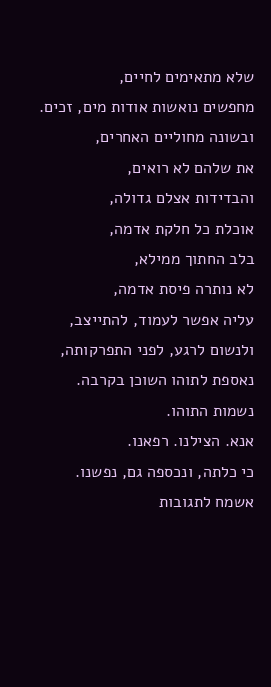שלא מתאימים לחיים,
מחפשים נואשות אודות מים, זכים.
ובשונה מחוליים האחרים,
את שלהם לא רואים,
והבדידות אצלם גדולה,
אוכלת כל חלקת אדמה,
בלב החתוך ממילא,
לא נותרה פיסת אדמה,
עליה אפשר לעמוד, להתייצב,
ולנשום לרגע, לפני התפרקותה,
נאספת לתוהו השוכן בקרבה.
נשמות התוהו.
אנא. הצילנו. רפאנו.
כי כלתה, ונכספה גם, נפשנו.
אשמח לתגובות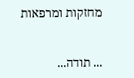מחזקות ומרפאות


... תודה...